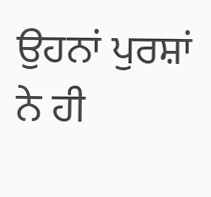ਉਹਨਾਂ ਪੁਰਸ਼ਾਂ ਨੇ ਹੀ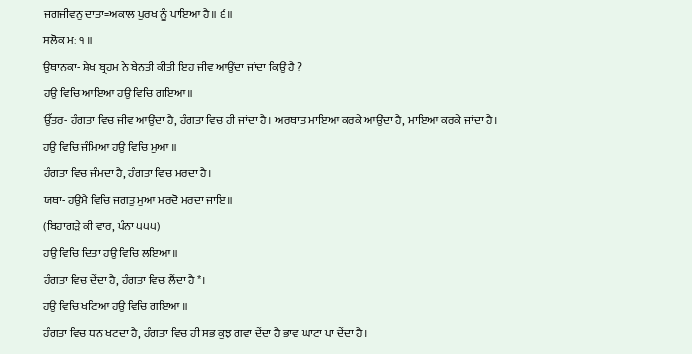ਜਗਜੀਵਨੁ ਦਾਤਾ=ਅਕਾਲ ਪੁਰਖ ਨੂੰ ਪਾਇਆ ਹੈ॥ ੬॥
ਸਲੋਕ ਮਃ ੧ ॥
ਉਥਾਨਕਾ- ਸ਼ੇਖ ਬ੍ਰਹਮ ਨੇ ਬੇਨਤੀ ਕੀਤੀ ਇਹ ਜੀਵ ਆਉਂਦਾ ਜਾਂਦਾ ਕਿਉਂ ਹੈ ?
ਹਉ ਵਿਚਿ ਆਇਆ ਹਉ ਵਿਚਿ ਗਇਆ॥
ਉੱਤਰ- ਹੰਗਤਾ ਵਿਚ ਜੀਵ ਆਉਂਦਾ ਹੈ, ਹੰਗਤਾ ਵਿਚ ਹੀ ਜਾਂਦਾ ਹੈ। ਅਰਥਾਤ ਮਾਇਆ ਕਰਕੇ ਆਉਂਦਾ ਹੈ, ਮਾਇਆ ਕਰਕੇ ਜਾਂਦਾ ਹੈ।
ਹਉ ਵਿਚਿ ਜੰਮਿਆ ਹਉ ਵਿਚਿ ਮੁਆ ॥
ਹੰਗਤਾ ਵਿਚ ਜੰਮਦਾ ਹੈ, ਹੰਗਤਾ ਵਿਚ ਮਰਦਾ ਹੈ।
ਯਥਾ- ਹਉਮੈ ਵਿਚਿ ਜਗਤੁ ਮੁਆ ਮਰਦੋ ਮਰਦਾ ਜਾਇ॥
(ਬਿਹਾਗੜੇ ਕੀ ਵਾਰ, ਪੰਨਾ ੫੫੫)
ਹਉ ਵਿਚਿ ਦਿਤਾ ਹਉ ਵਿਚਿ ਲਇਆ॥
ਹੰਗਤਾ ਵਿਚ ਦੇਂਦਾ ਹੈ, ਹੰਗਤਾ ਵਿਚ ਲੈਂਦਾ ਹੈ*।
ਹਉ ਵਿਚਿ ਖਟਿਆ ਹਉ ਵਿਚਿ ਗਇਆ ॥
ਹੰਗਤਾ ਵਿਚ ਧਨ ਖਟਦਾ ਹੈ, ਹੰਗਤਾ ਵਿਚ ਹੀ ਸਭ ਕੁਝ ਗਵਾ ਦੇਂਦਾ ਹੈ ਭਾਵ ਘਾਟਾ ਪਾ ਦੇਂਦਾ ਹੈ।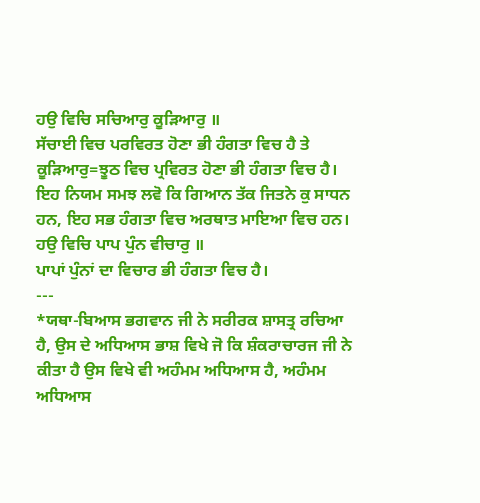ਹਉ ਵਿਚਿ ਸਚਿਆਰੁ ਕੂੜਿਆਰੁ ॥
ਸੱਚਾਈ ਵਿਚ ਪਰਵਿਰਤ ਹੋਣਾ ਭੀ ਹੰਗਤਾ ਵਿਚ ਹੈ ਤੇ ਕੂੜਿਆਰੁ=ਝੂਠ ਵਿਚ ਪ੍ਰਵਿਰਤ ਹੋਣਾ ਭੀ ਹੰਗਤਾ ਵਿਚ ਹੈ। ਇਹ ਨਿਯਮ ਸਮਝ ਲਵੋ ਕਿ ਗਿਆਨ ਤੱਕ ਜਿਤਨੇ ਕੁ ਸਾਧਨ ਹਨ, ਇਹ ਸਭ ਹੰਗਤਾ ਵਿਚ ਅਰਥਾਤ ਮਾਇਆ ਵਿਚ ਹਨ।
ਹਉ ਵਿਚਿ ਪਾਪ ਪੁੰਨ ਵੀਚਾਰੁ ॥
ਪਾਪਾਂ ਪੁੰਨਾਂ ਦਾ ਵਿਚਾਰ ਭੀ ਹੰਗਤਾ ਵਿਚ ਹੈ।
---
*ਯਥਾ-ਬਿਆਸ ਭਗਵਾਨ ਜੀ ਨੇ ਸਰੀਰਕ ਸ਼ਾਸਤ੍ਰ ਰਚਿਆ ਹੈ, ਉਸ ਦੇ ਅਧਿਆਸ ਭਾਸ਼ ਵਿਖੇ ਜੋ ਕਿ ਸ਼ੰਕਰਾਚਾਰਜ ਜੀ ਨੇ ਕੀਤਾ ਹੈ ਉਸ ਵਿਖੇ ਵੀ ਅਹੰਮਮ ਅਧਿਆਸ ਹੈ, ਅਹੰਮਮ ਅਧਿਆਸ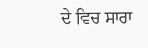ਦੇ ਵਿਚ ਸਾਰਾ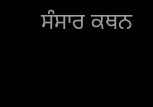ਸੰਸਾਰ ਕਥਨ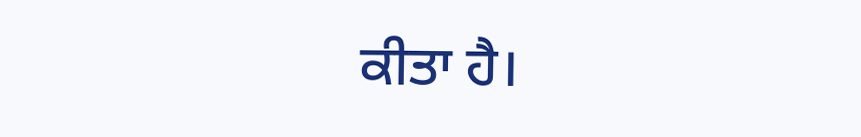ਕੀਤਾ ਹੈ।